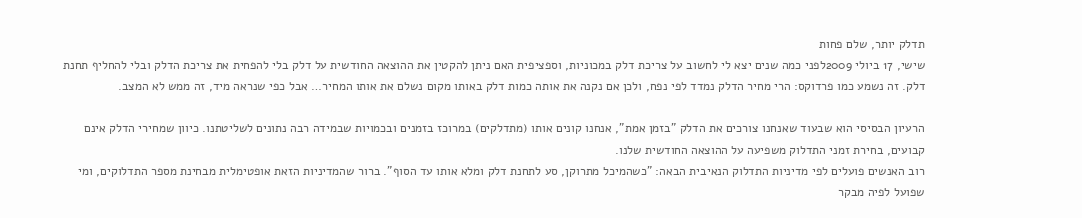תדלק יותר, שלם פחות
שישי, 17 ביולי 2009לפני כמה שנים יצא לי לחשוב על צריכת דלק במכוניות, וספציפית האם ניתן להקטין את ההוצאה החודשית על דלק בלי להפחית את צריכת הדלק ובלי להחליף תחנת דלק. זה נשמע כמו פרדוקס: הרי מחיר הדלק נמדד לפי נפח, ולכן אם נקנה את אותה כמות דלק באותו מקום נשלם את אותו המחיר… אבל כפי שנראה מיד, זה ממש לא המצב.

הרעיון הבסיסי הוא שבעוד שאנחנו צורכים את הדלק "בזמן אמת", אנחנו קונים אותו (מתדלקים) במרוכז בזמנים ובכמויות שבמידה רבה נתונים לשליטתנו. כיוון שמחירי הדלק אינם קבועים, בחירת זמני התדלוק משפיעה על ההוצאה החודשית שלנו.
רוב האנשים פועלים לפי מדיניות התדלוק הנאיבית הבאה: "כשהמיכל מתרוקן, סע לתחנת דלק ומלא אותו עד הסוף". ברור שהמדיניות הזאת אופטימלית מבחינת מספר התדלוקים, ומי שפועל לפיה מבקר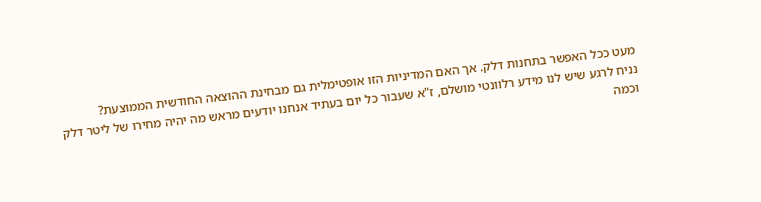מעט ככל האפשר בתחנות דלק. אך האם המדיניות הזו אופטימלית גם מבחינת ההוצאה החודשית הממוצעת?
נניח לרגע שיש לנו מידע רלוונטי מושלם, ז"א שעבור כל יום בעתיד אנחנו יודעים מראש מה יהיה מחירו של ליטר דלק וכמה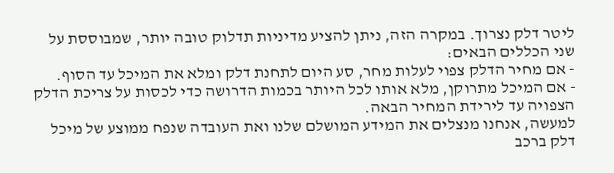ליטר דלק נצרוך. במקרה הזה, ניתן להציע מדיניות תדלוק טובה יותר, שמבוססת על שני הכללים הבאים:
- אם מחיר הדלק צפוי לעלות מחר, סע היום לתחנת דלק ומלא את המיכל עד הסוף.
- אם המיכל מתרוקן, מלא אותו לכל היותר בכמות הדרושה כדי לכסות על צריכת הדלק הצפויה עד לירידת המחיר הבאה.
למעשה, אנחנו מנצלים את המידע המושלם שלנו ואת העובדה שנפח ממוצע של מיכל דלק ברכב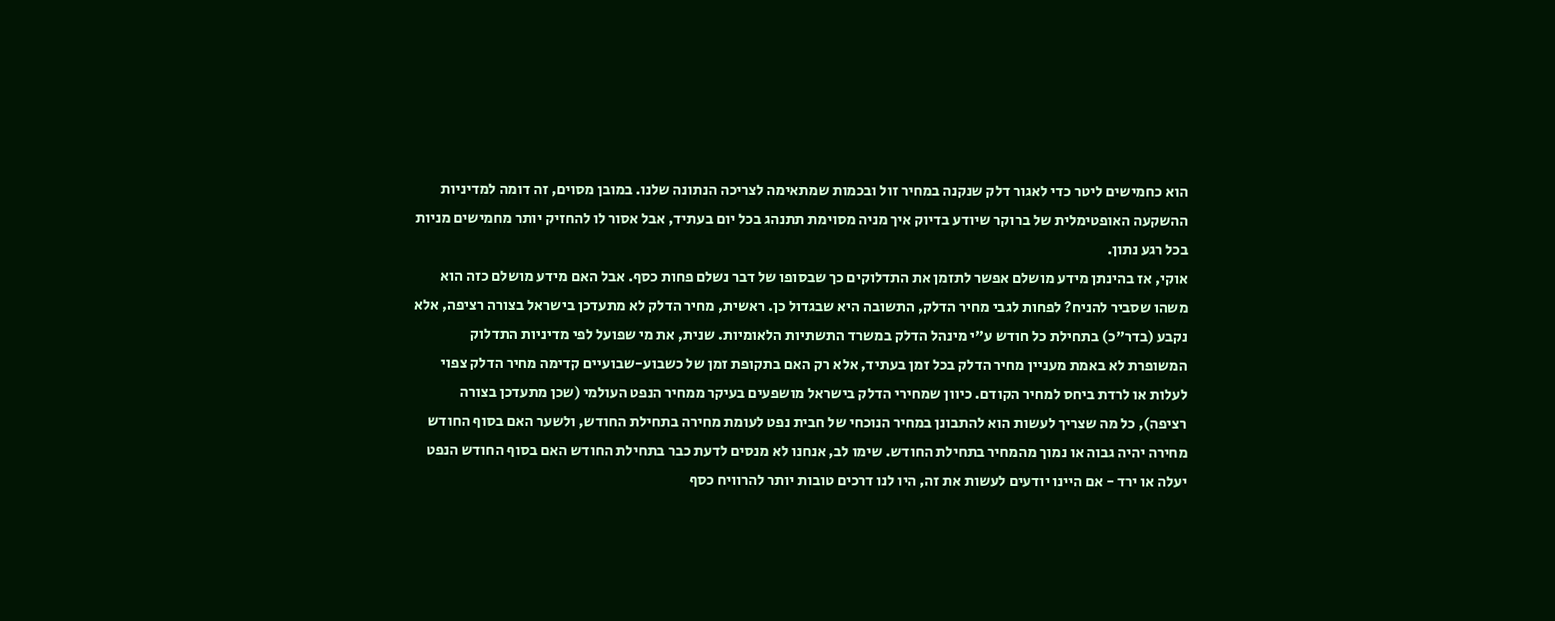הוא כחמישים ליטר כדי לאגור דלק שנקנה במחיר זול ובכמות שמתאימה לצריכה הנתונה שלנו. במובן מסוים, זה דומה למדיניות ההשקעה האופטימלית של ברוקר שיודע בדיוק איך מניה מסוימת תתנהג בכל יום בעתיד, אבל אסור לו להחזיק יותר מחמישים מניות בכל רגע נתון.
אוקי, אז בהינתן מידע מושלם אפשר לתזמן את התדלוקים כך שבסופו של דבר נשלם פחות כסף. אבל האם מידע מושלם כזה הוא משהו שסביר להניח? לפחות לגבי מחיר הדלק, התשובה היא שבגדול כן. ראשית, מחיר הדלק לא מתעדכן בישראל בצורה רציפה, אלא נקבע (בדר"כ) בתחילת כל חודש ע"י מינהל הדלק במשרד התשתיות הלאומיות. שנית, את מי שפועל לפי מדיניות התדלוק המשופרת לא באמת מעניין מחיר הדלק בכל זמן בעתיד, אלא רק האם בתקופת זמן של כשבוע-שבועיים קדימה מחיר הדלק צפוי לעלות או לרדת ביחס למחיר הקודם. כיוון שמחירי הדלק בישראל מושפעים בעיקר ממחיר הנפט העולמי (שכן מתעדכן בצורה רציפה), כל מה שצריך לעשות הוא להתבונן במחיר הנוכחי של חבית נפט לעומת מחירה בתחילת החודש, ולשער האם בסוף החודש מחירה יהיה גבוה או נמוך מהמחיר בתחילת החודש. שימו לב, אנחנו לא מנסים לדעת כבר בתחילת החודש האם בסוף החודש הנפט יעלה או ירד - אם היינו יודעים לעשות את זה, היו לנו דרכים טובות יותר להרוויח כסף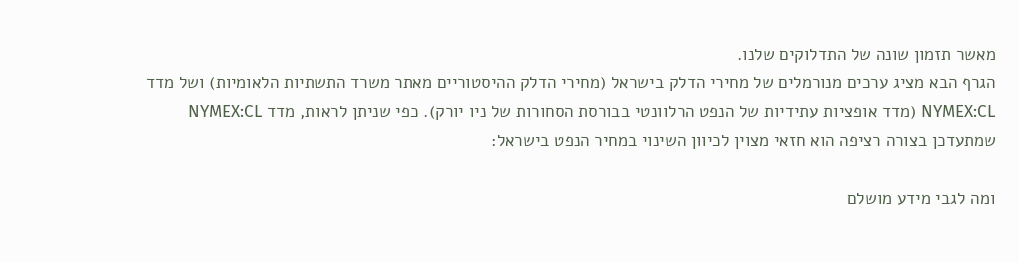מאשר תזמון שונה של התדלוקים שלנו.
הגרף הבא מציג ערכים מנורמלים של מחירי הדלק בישראל (מחירי הדלק ההיסטוריים מאתר משרד התשתיות הלאומיות) ושל מדד NYMEX:CL (מדד אופציות עתידיות של הנפט הרלוונטי בבורסת הסחורות של ניו יורק). כפי שניתן לראות, מדד NYMEX:CL שמתעדכן בצורה רציפה הוא חזאי מצוין לכיוון השינוי במחיר הנפט בישראל:

ומה לגבי מידע מושלם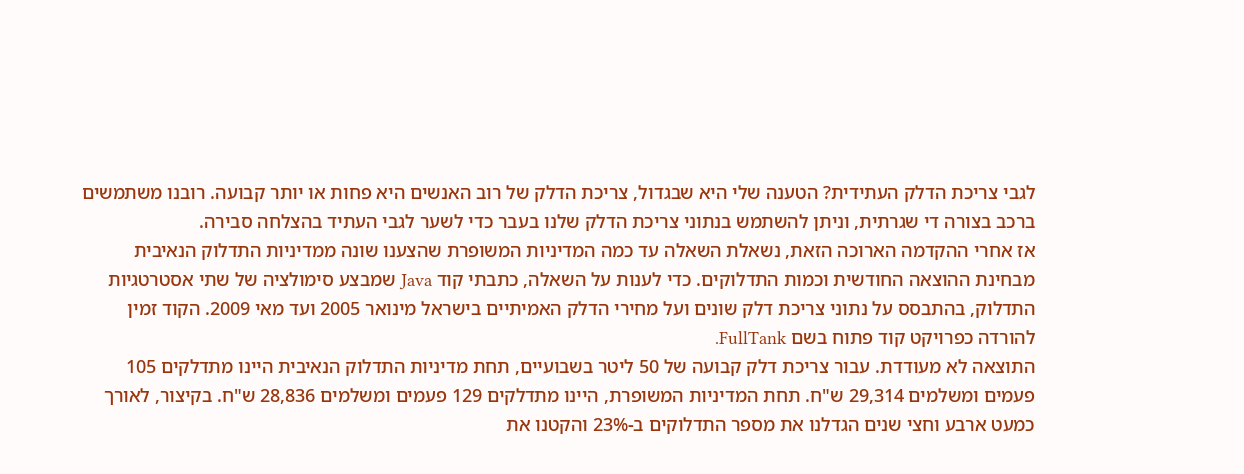לגבי צריכת הדלק העתידית? הטענה שלי היא שבגדול, צריכת הדלק של רוב האנשים היא פחות או יותר קבועה. רובנו משתמשים ברכב בצורה די שגרתית, וניתן להשתמש בנתוני צריכת הדלק שלנו בעבר כדי לשער לגבי העתיד בהצלחה סבירה.
אז אחרי ההקדמה הארוכה הזאת, נשאלת השאלה עד כמה המדיניות המשופרת שהצענו שונה ממדיניות התדלוק הנאיבית מבחינת ההוצאה החודשית וכמות התדלוקים. כדי לענות על השאלה, כתבתי קוד Java שמבצע סימולציה של שתי אסטרטגיות התדלוק, בהתבסס על נתוני צריכת דלק שונים ועל מחירי הדלק האמיתיים בישראל מינואר 2005 ועד מאי 2009. הקוד זמין להורדה כפרויקט קוד פתוח בשם FullTank.
התוצאה לא מעודדת. עבור צריכת דלק קבועה של 50 ליטר בשבועיים, תחת מדיניות התדלוק הנאיבית היינו מתדלקים 105 פעמים ומשלמים 29,314 ש"ח. תחת המדיניות המשופרת, היינו מתדלקים 129 פעמים ומשלמים 28,836 ש"ח. בקיצור, לאורך כמעט ארבע וחצי שנים הגדלנו את מספר התדלוקים ב-23% והקטנו את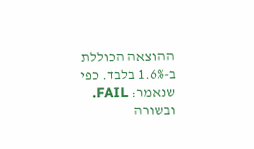ההוצאה הכוללת ב-1.6% בלבד. כפי שנאמר: FAIL.
ובשורה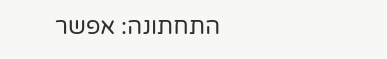התחתונה: אפשר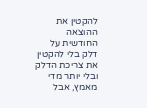להקטין את ההוצאה החודשית על דלק בלי להקטין את צריכת הדלק ובלי יותר מדי מאמץ, אבל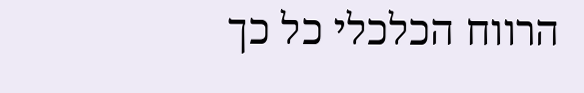הרווח הכלכלי כל כך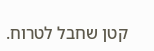קטן שחבל לטרוח.